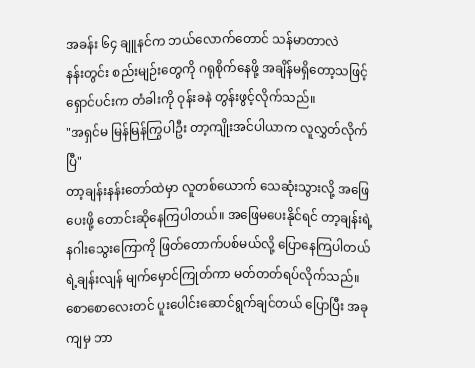အခန်း ၆၄ ချူနင်က ဘယ်လောက်တောင် သန်မာတာလဲ
နန်းတွင်း စည်းမျဉ်းတွေကို ဂရုစိုက်နေဖို့ အချိန်မရှိတော့သဖြင့် ရှောင်ပင်းက တံခါးကို ဝုန်းခနဲ တွန်းဖွင့်လိုက်သည်။
"အရှင်မ မြန်မြန်ကြွပါဦး တာ့ကျိုးအင်ပါယာက လူလွှတ်လိုက်ပြီ"
တာ့ချန်းနန်းတော်ထဲမှာ လူတစ်ယောက် သေဆုံးသွားလို့ အဖြေပေးဖို့ တောင်းဆိုနေကြပါတယ်။ အဖြေမပေးနိုင်ရင် တာ့ချန်းရဲ့ နဂါးသွေးကြောကို ဖြတ်တောက်ပစ်မယ်လို့ ပြောနေကြပါတယ်
ရဲ့ချန်းလျန် မျက်မှောင်ကြုတ်ကာ မတ်တတ်ရပ်လိုက်သည်။ စောစောလေးတင် ပူးပေါင်းဆောင်ရွက်ချင်တယ် ပြောပြီး အခုကျမှ ဘာ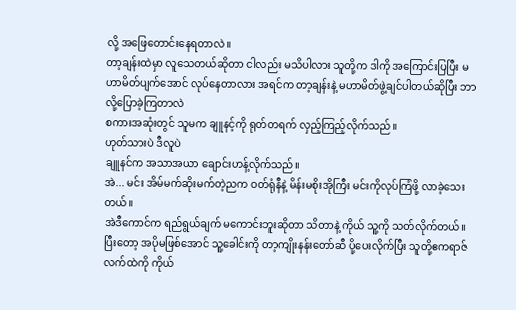လို့ အဖြေတောင်းနေရတာလဲ။
တာ့ချန်းထဲမှာ လူသေတယ်ဆိုတာ ငါလည်း မသိပါလား သူတို့က ဒါကို အကြောင်းပြပြီး မဟာမိတ်ပျက်အောင် လုပ်နေတာလား အရင်က တာ့ချန်းနဲ့ မဟာမိတ်ဖွဲ့ချင်ပါတယ်ဆိုပြီး ဘာလို့ပြောခဲ့ကြတာလဲ
စကားအဆုံးတွင် သူမက ချူနင့်ကို ရုတ်တရက် လှည့်ကြည့်လိုက်သည်။
ဟုတ်သားပဲ ဒီလူပဲ
ချူနင်က အသာအယာ ချောင်းဟန့်လိုက်သည်။
အဲ... မင်း အိမ်မက်ဆိုးမက်တဲ့ညက ဝတ်ရုံနီနဲ့ မိန်းမစိုးအိုကြီး မင်းကိုလုပ်ကြံဖို့ လာခဲ့သေးတယ်။
အဲဒီကောင်က ရည်ရွယ်ချက် မကောင်းဘူးဆိုတာ သိတာနဲ့ ကိုယ် သူ့ကို သတ်လိုက်တယ်။ ပြီးတော့ အပိုမဖြစ်အောင် သူ့ခေါင်းကို တာ့ကျိုးနန်းတော်ဆီ ပို့ပေးလိုက်ပြီး သူတို့ဧကရာဇ်လက်ထဲကို ကိုယ်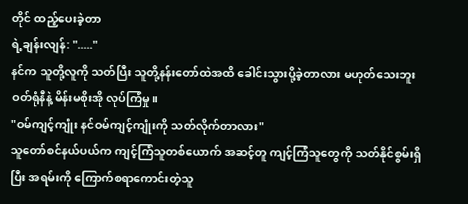တိုင် ထည့်ပေးခဲ့တာ
ရဲ့ချန်းလျန်: "....."
နင်က သူတို့လူကို သတ်ပြီး သူတို့နန်းတော်ထဲအထိ ခေါင်းသွားပို့ခဲ့တာလား မဟုတ်သေးဘူးဝတ်ရုံနီနဲ့ မိန်းမစိုးအို လုပ်ကြံမှု။
"ဝမ်ကျင့်ကျုံး နင်ဝမ်ကျင့်ကျုံးကို သတ်လိုက်တာလား"
သူတော်စင်နယ်ပယ်က ကျင့်ကြံသူတစ်ယောက် အဆင့်တူ ကျင့်ကြံသူတွေကို သတ်နိုင်စွမ်းရှိပြီး အရမ်းကို ကြောက်စရာကောင်းတဲ့သူ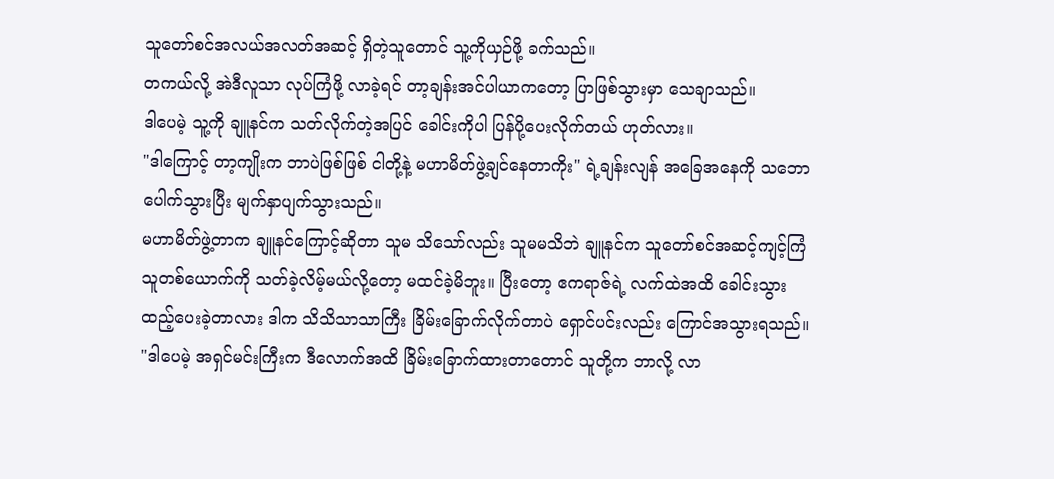သူတော်စင်အလယ်အလတ်အဆင့် ရှိတဲ့သူတောင် သူ့ကိုယှဉ်ဖို့ ခက်သည်။
တကယ်လို့ အဲဒီလူသာ လုပ်ကြံဖို့ လာခဲ့ရင် တာ့ချန်းအင်ပါယာကတော့ ပြာဖြစ်သွားမှာ သေချာသည်။
ဒါပေမဲ့ သူ့ကို ချူနင်က သတ်လိုက်တဲ့အပြင် ခေါင်းကိုပါ ပြန်ပို့ပေးလိုက်တယ် ဟုတ်လား။
"ဒါကြောင့် တာ့ကျိုးက ဘာပဲဖြစ်ဖြစ် ငါတို့နဲ့ မဟာမိတ်ဖွဲ့ချင်နေတာကိုး" ရဲ့ချန်းလျန် အခြေအနေကို သဘောပေါက်သွားပြီး မျက်နှာပျက်သွားသည်။
မဟာမိတ်ဖွဲ့တာက ချူနင်ကြောင့်ဆိုတာ သူမ သိသော်လည်း သူမမသိဘဲ ချူနင်က သူတော်စင်အဆင့်ကျင့်ကြံသူတစ်ယောက်ကို သတ်ခဲ့လိမ့်မယ်လို့တော့ မထင်ခဲ့မိဘူး။ ပြီးတော့ ဧကရာဇ်ရဲ့ လက်ထဲအထိ ခေါင်းသွားထည့်ပေးခဲ့တာလား ဒါက သိသိသာသာကြီး ခြိမ်းခြောက်လိုက်တာပဲ ရှောင်ပင်းလည်း ကြောင်အသွားရသည်။
"ဒါပေမဲ့ အရှင်မင်းကြီးက ဒီလောက်အထိ ခြိမ်းခြောက်ထားတာတောင် သူတို့က ဘာလို့ လာ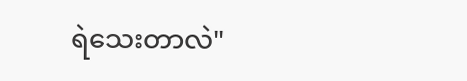ရဲသေးတာလဲ"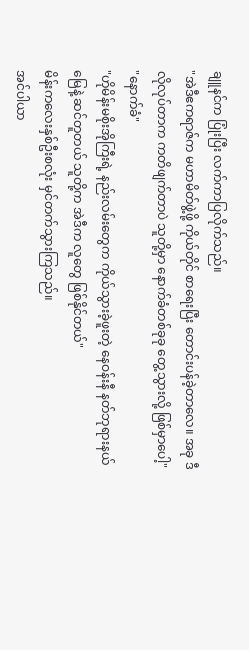ချူနင်က ပြုံးပြီး လက်ကာပြလိုက်သည်။
"အဲဒီဧကရာဇ်က မဟာမိတ်ဖွဲ့ဖို့ ကိုယ်တိုင် စာရေးပြီး တောင်းပန်ခဲ့တာလေ။ အခု ဒီလိုလုပ်တာက ကတိဖျက်တာပဲ သူတို့မှာ နောက်ခံတစ်ခုခု တွေ့သွားလို့ ဖြစ်မှာပေါ့"
"နောက်ခံ"
"ဟိုမိန်းမစိုးအိုကြီးရဲ့ နည်းလမ်းတွေက ကိုယ်သွားခဲ့ဖူးတဲ့ နေဝန်းနီ နတ်ဘုရားနယ်မြေနဲ့ ဆင်တူတယ် သူတို့က အဲဒီက လူတွေ ဖြစ်နိုင်တယ်"
မိန်းကလေးနှစ်ဦးစလုံး မှင်တက်သွားကြသည်။
အင်ပါယာ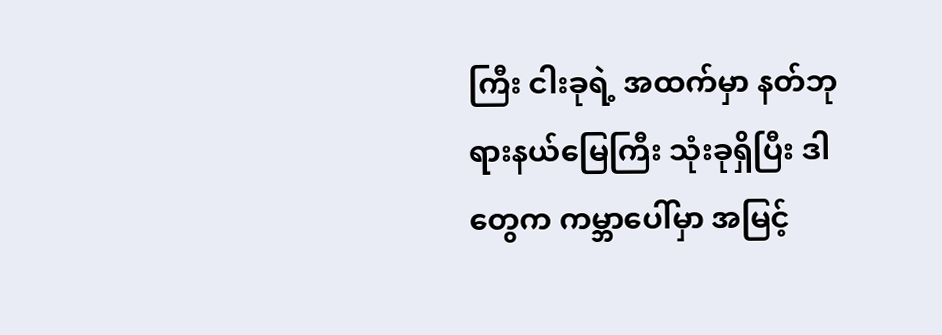ကြီး ငါးခုရဲ့ အထက်မှာ နတ်ဘုရားနယ်မြေကြီး သုံးခုရှိပြီး ဒါတွေက ကမ္ဘာပေါ်မှာ အမြင့်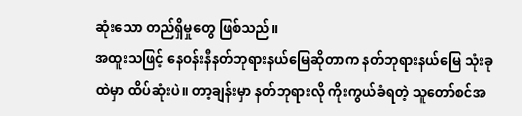ဆုံးသော တည်ရှိမှုတွေ ဖြစ်သည်။
အထူးသဖြင့် နေဝန်းနီနတ်ဘုရားနယ်မြေဆိုတာက နတ်ဘုရားနယ်မြေ သုံးခုထဲမှာ ထိပ်ဆုံးပဲ။ တာ့ချန်းမှာ နတ်ဘုရားလို ကိုးကွယ်ခံရတဲ့ သူတော်စင်အ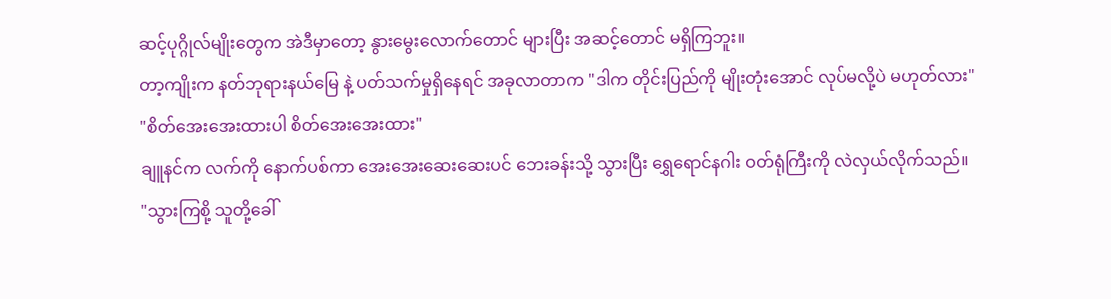ဆင့်ပုဂ္ဂိုလ်မျိုးတွေက အဲဒီမှာတော့ နွားမွေးလောက်တောင် များပြီး အဆင့်တောင် မရှိကြဘူး။
တာ့ကျိုးက နတ်ဘုရားနယ်မြေ နဲ့ ပတ်သက်မှုရှိနေရင် အခုလာတာက "ဒါက တိုင်းပြည်ကို မျိုးတုံးအောင် လုပ်မလို့ပဲ မဟုတ်လား"
"စိတ်အေးအေးထားပါ စိတ်အေးအေးထား"
ချူနင်က လက်ကို နောက်ပစ်ကာ အေးအေးဆေးဆေးပင် ဘေးခန်းသို့ သွားပြီး ရွှေရောင်နဂါး ဝတ်ရုံကြီးကို လဲလှယ်လိုက်သည်။
"သွားကြစို့ သူတို့ခေါ်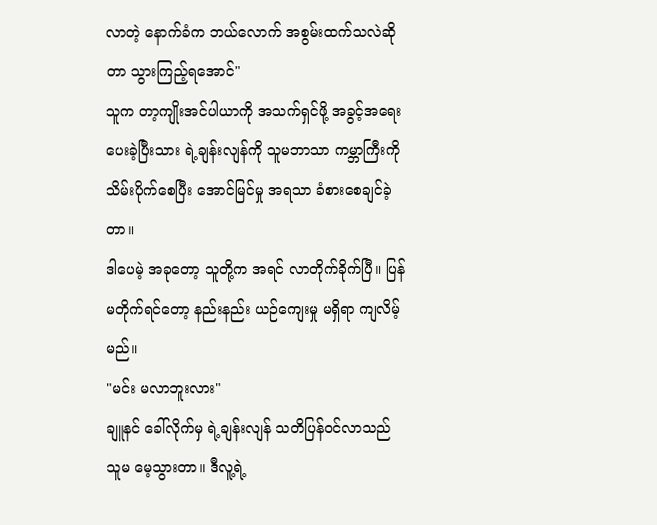လာတဲ့ နောက်ခံက ဘယ်လောက် အစွမ်းထက်သလဲဆိုတာ သွားကြည့်ရအောင်"
သူက တာ့ကျိုးအင်ပါယာကို အသက်ရှင်ဖို့ အခွင့်အရေး ပေးခဲ့ပြီးသား ရဲ့ချန်းလျန်ကို သူမဘာသာ ကမ္ဘာကြီးကို သိမ်းပိုက်စေပြီး အောင်မြင်မှု အရသာ ခံစားစေချင်ခဲ့တာ။
ဒါပေမဲ့ အခုတော့ သူတို့က အရင် လာတိုက်ခိုက်ပြီ။ ပြန်မတိုက်ရင်တော့ နည်းနည်း ယဉ်ကျေးမှု မရှိရာ ကျလိမ့်မည်။
"မင်း မလာဘူးလား"
ချူနင် ခေါ်လိုက်မှ ရဲ့ချန်းလျန် သတိပြန်ဝင်လာသည် သူမ မေ့သွားတာ။ ဒီလူ့ရဲ့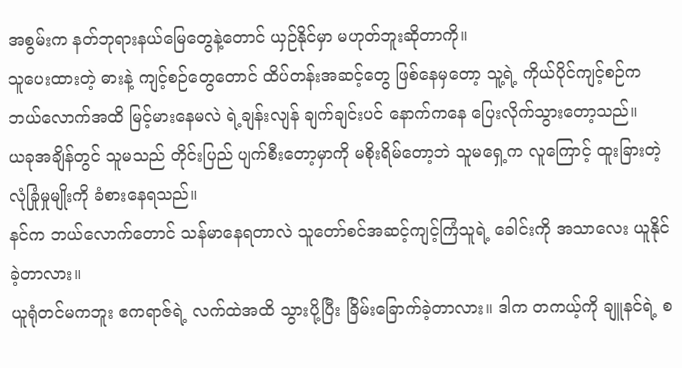အစွမ်းက နတ်ဘုရားနယ်မြေတွေနဲ့တောင် ယှဉ်နိုင်မှာ မဟုတ်ဘူးဆိုတာကို။
သူပေးထားတဲ့ ဓားနဲ့ ကျင့်စဉ်တွေတောင် ထိပ်တန်းအဆင့်တွေ ဖြစ်နေမှတော့ သူ့ရဲ့ ကိုယ်ပိုင်ကျင့်စဉ်က ဘယ်လောက်အထိ မြင့်မားနေမလဲ ရဲ့ချန်းလျန် ချက်ချင်းပင် နောက်ကနေ ပြေးလိုက်သွားတော့သည်။
ယခုအချိန်တွင် သူမသည် တိုင်းပြည် ပျက်စီးတော့မှာကို မစိုးရိမ်တော့ဘဲ သူမရှေ့က လူကြောင့် ထူးခြားတဲ့ လုံခြုံမှုမျိုးကို ခံစားနေရသည်။
နင်က ဘယ်လောက်တောင် သန်မာနေရတာလဲ သူတော်စင်အဆင့်ကျင့်ကြံသူရဲ့ ခေါင်းကို အသာလေး ယူနိုင်ခဲ့တာလား။
ယူရုံတင်မကဘူး ဧကရာဇ်ရဲ့ လက်ထဲအထိ သွားပို့ပြီး ခြိမ်းခြောက်ခဲ့တာလား။ ဒါက တကယ့်ကို ချူနင်ရဲ့ စ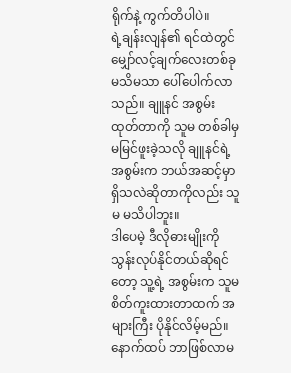ရိုက်နဲ့ ကွက်တိပါပဲ။
ရဲ့ချန်းလျန်၏ ရင်ထဲတွင် မျှော်လင့်ချက်လေးတစ်ခု မသိမသာ ပေါ်ပေါက်လာသည်။ ချူနင် အစွမ်းထုတ်တာကို သူမ တစ်ခါမှ မမြင်ဖူးခဲ့သလို ချူနင်ရဲ့အစွမ်းက ဘယ်အဆင့်မှာ ရှိသလဲဆိုတာကိုလည်း သူမ မသိပါဘူး။
ဒါပေမဲ့ ဒီလိုဓားမျိုးကို သွန်းလုပ်နိုင်တယ်ဆိုရင်တော့ သူ့ရဲ့ အစွမ်းက သူမ စိတ်ကူးထားတာထက် အများကြီး ပိုနိုင်လိမ့်မည်။
နောက်ထပ် ဘာဖြစ်လာမ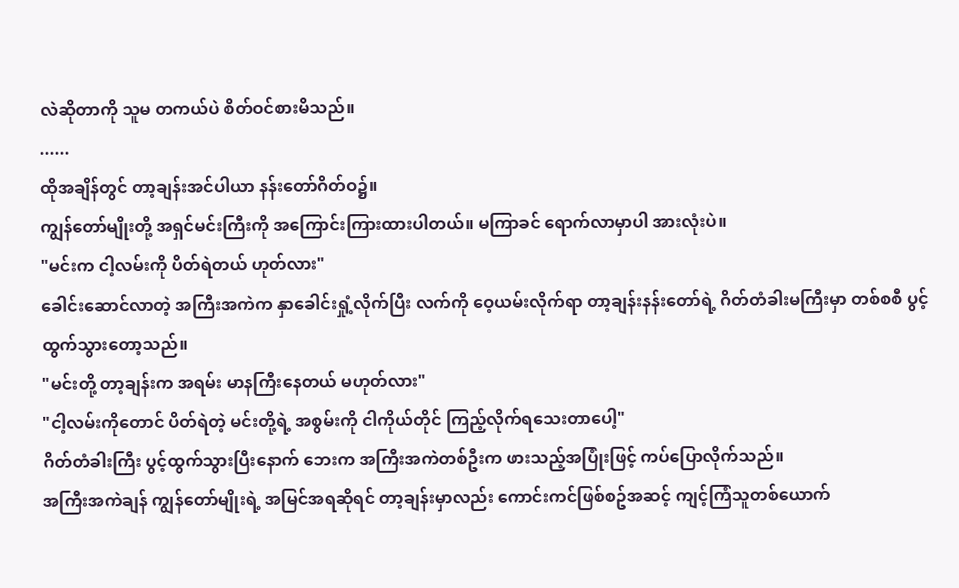လဲဆိုတာကို သူမ တကယ်ပဲ စိတ်ဝင်စားမိသည်။
......
ထိုအချိန်တွင် တာ့ချန်းအင်ပါယာ နန်းတော်ဂိတ်ဝ၌။
ကျွန်တော်မျိုးတို့ အရှင်မင်းကြီးကို အကြောင်းကြားထားပါတယ်။ မကြာခင် ရောက်လာမှာပါ အားလုံးပဲ။
"မင်းက ငါ့လမ်းကို ပိတ်ရဲတယ် ဟုတ်လား"
ခေါင်းဆောင်လာတဲ့ အကြီးအကဲက နှာခေါင်းရှုံ့လိုက်ပြီး လက်ကို ဝေ့ယမ်းလိုက်ရာ တာ့ချန်းနန်းတော်ရဲ့ ဂိတ်တံခါးမကြီးမှာ တစ်စစီ ပွင့်ထွက်သွားတော့သည်။
"မင်းတို့ တာ့ချန်းက အရမ်း မာနကြီးနေတယ် မဟုတ်လား"
"ငါ့လမ်းကိုတောင် ပိတ်ရဲတဲ့ မင်းတို့ရဲ့ အစွမ်းကို ငါကိုယ်တိုင် ကြည့်လိုက်ရသေးတာပေါ့"
ဂိတ်တံခါးကြီး ပွင့်ထွက်သွားပြီးနောက် ဘေးက အကြီးအကဲတစ်ဦးက ဖားသည့်အပြုံးဖြင့် ကပ်ပြောလိုက်သည်။
အကြီးအကဲချန် ကျွန်တော်မျိုးရဲ့ အမြင်အရဆိုရင် တာ့ချန်းမှာလည်း ကောင်းကင်ဖြစ်စဥ်အဆင့် ကျင့်ကြံသူတစ်ယောက်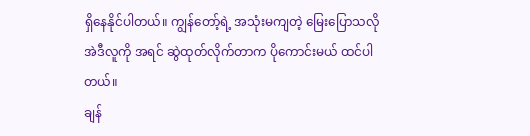ရှိနေနိုင်ပါတယ်။ ကျွန်တော့်ရဲ့ အသုံးမကျတဲ့ မြေးပြောသလို အဲဒီလူကို အရင် ဆွဲထုတ်လိုက်တာက ပိုကောင်းမယ် ထင်ပါတယ်။
ချန်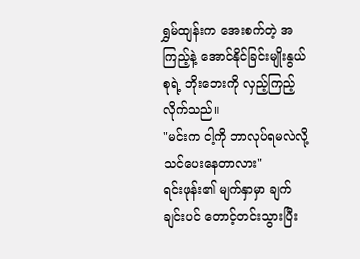ရွှမ်ထျန်းက အေးစက်တဲ့ အကြည့်နဲ့ အောင်နိုင်ခြင်းမျိုးနွယ်စုရဲ့ ဘိုးဘေးကို လှည့်ကြည့်လိုက်သည်။
"မင်းက ငါ့ကို ဘာလုပ်ရမလဲလို့ သင်ပေးနေတာလား"
ရင်းဖုန်း၏ မျက်နှာမှာ ချက်ချင်းပင် တောင့်တင်းသွားပြီး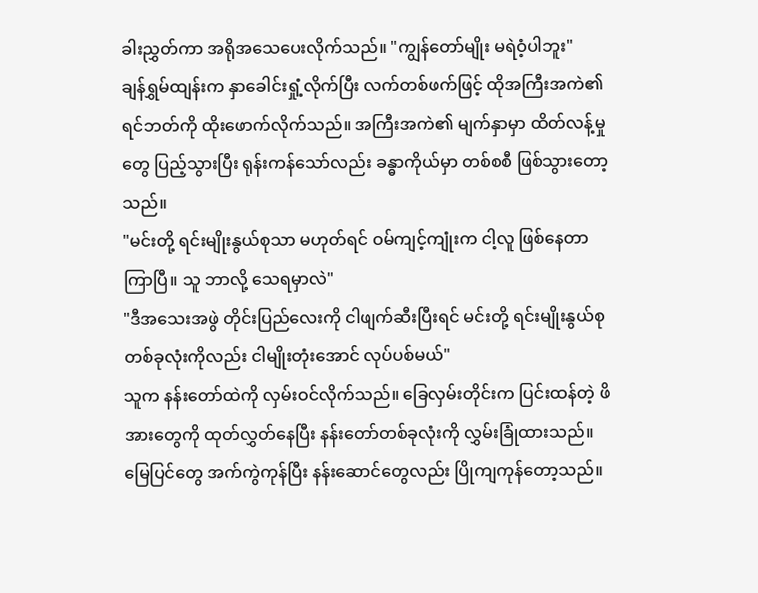ခါးညွှတ်ကာ အရိုအသေပေးလိုက်သည်။ "ကျွန်တော်မျိုး မရဲဝံ့ပါဘူး"
ချန်ရွှမ်ထျန်းက နှာခေါင်းရှုံ့လိုက်ပြီး လက်တစ်ဖက်ဖြင့် ထိုအကြီးအကဲ၏ ရင်ဘတ်ကို ထိုးဖောက်လိုက်သည်။ အကြီးအကဲ၏ မျက်နှာမှာ ထိတ်လန့်မှုတွေ ပြည့်သွားပြီး ရုန်းကန်သော်လည်း ခန္ဓာကိုယ်မှာ တစ်စစီ ဖြစ်သွားတော့သည်။
"မင်းတို့ ရင်းမျိုးနွယ်စုသာ မဟုတ်ရင် ဝမ်ကျင့်ကျုံးက ငါ့လူ ဖြစ်နေတာ ကြာပြီ။ သူ ဘာလို့ သေရမှာလဲ"
"ဒီအသေးအဖွဲ တိုင်းပြည်လေးကို ငါဖျက်ဆီးပြီးရင် မင်းတို့ ရင်းမျိုးနွယ်စု တစ်ခုလုံးကိုလည်း ငါမျိုးတုံးအောင် လုပ်ပစ်မယ်"
သူက နန်းတော်ထဲကို လှမ်းဝင်လိုက်သည်။ ခြေလှမ်းတိုင်းက ပြင်းထန်တဲ့ ဖိအားတွေကို ထုတ်လွှတ်နေပြီး နန်းတော်တစ်ခုလုံးကို လွှမ်းခြုံထားသည်။
မြေပြင်တွေ အက်ကွဲကုန်ပြီး နန်းဆောင်တွေလည်း ပြိုကျကုန်တော့သည်။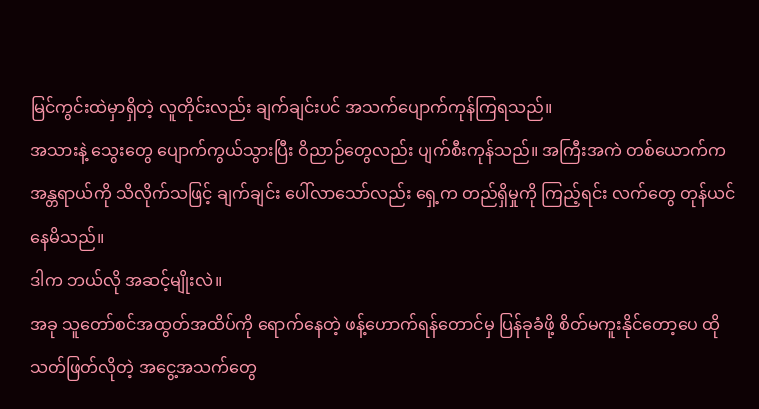မြင်ကွင်းထဲမှာရှိတဲ့ လူတိုင်းလည်း ချက်ချင်းပင် အသက်ပျောက်ကုန်ကြရသည်။
အသားနဲ့ သွေးတွေ ပျောက်ကွယ်သွားပြီး ဝိညာဉ်တွေလည်း ပျက်စီးကုန်သည်။ အကြီးအကဲ တစ်ယောက်က အန္တရာယ်ကို သိလိုက်သဖြင့် ချက်ချင်း ပေါ်လာသော်လည်း ရှေ့က တည်ရှိမှုကို ကြည့်ရင်း လက်တွေ တုန်ယင်နေမိသည်။
ဒါက ဘယ်လို အဆင့်မျိုးလဲ။
အခု သူတော်စင်အထွတ်အထိပ်ကို ရောက်နေတဲ့ ဖန့်ဟောက်ရန်တောင်မှ ပြန်ခုခံဖို့ စိတ်မကူးနိုင်တော့ပေ ထိုသတ်ဖြတ်လိုတဲ့ အငွေ့အသက်တွေ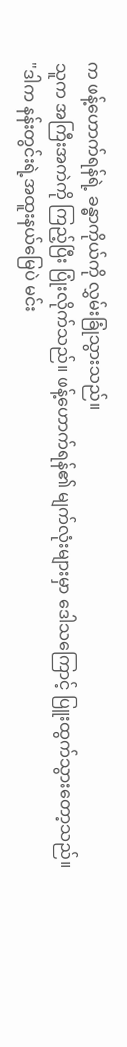က ဖန့်ဟောက်ရန်ရဲ့ ခန္ဓာကိုယ်ကို လွှမ်းခြုံသွားသည်။
သူက အကြီးအကဲကို ကြည့်ပြီး ပြုံးလိုက်သည်။ ဖန့်ဟောက်ရန်၏ မျက်လုံးများမှာ ဒေါသကြောင့် ပြူးထွက်သွားတော့သည်။
"ဒါက နန်းတွင်းရဲ့အထူးနယ်မြေပဲ မင်း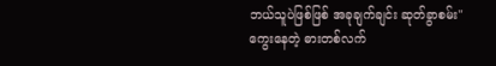ဘယ်သူပဲဖြစ်ဖြစ် အခုချက်ချင်း ဆုတ်ခွာစမ်း"
ကွေးနေတဲ့ ဓားတစ်လက်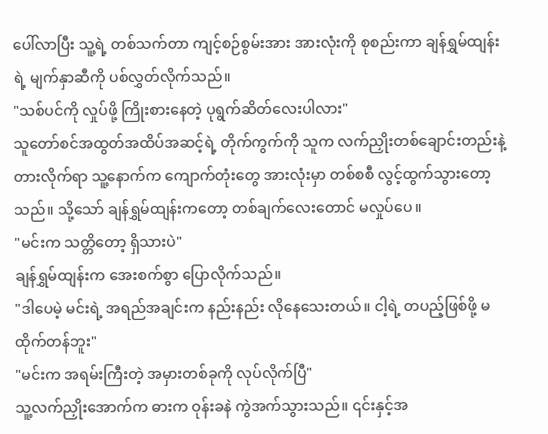ပေါ်လာပြီး သူ့ရဲ့ တစ်သက်တာ ကျင့်စဉ်စွမ်းအား အားလုံးကို စုစည်းကာ ချန်ရွှမ်ထျန်းရဲ့ မျက်နှာဆီကို ပစ်လွှတ်လိုက်သည်။
"သစ်ပင်ကို လှုပ်ဖို့ ကြိုးစားနေတဲ့ ပုရွက်ဆိတ်လေးပါလား"
သူတော်စင်အထွတ်အထိပ်အဆင့်ရဲ့ တိုက်ကွက်ကို သူက လက်ညှိုးတစ်ချောင်းတည်းနဲ့ တားလိုက်ရာ သူ့နောက်က ကျောက်တုံးတွေ အားလုံးမှာ တစ်စစီ လွင့်ထွက်သွားတော့သည်။ သို့သော် ချန်ရွှမ်ထျန်းကတော့ တစ်ချက်လေးတောင် မလှုပ်ပေ။
"မင်းက သတ္တိတော့ ရှိသားပဲ"
ချန်ရွှမ်ထျန်းက အေးစက်စွာ ပြောလိုက်သည်။
"ဒါပေမဲ့ မင်းရဲ့ အရည်အချင်းက နည်းနည်း လိုနေသေးတယ်။ ငါ့ရဲ့ တပည့်ဖြစ်ဖို့ မထိုက်တန်ဘူး"
"မင်းက အရမ်းကြီးတဲ့ အမှားတစ်ခုကို လုပ်လိုက်ပြီ"
သူ့လက်ညှိုးအောက်က ဓားက ဝုန်းခနဲ ကွဲအက်သွားသည်။ ၎င်းနှင့်အ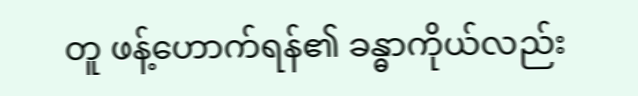တူ ဖန့်ဟောက်ရန်၏ ခန္ဓာကိုယ်လည်း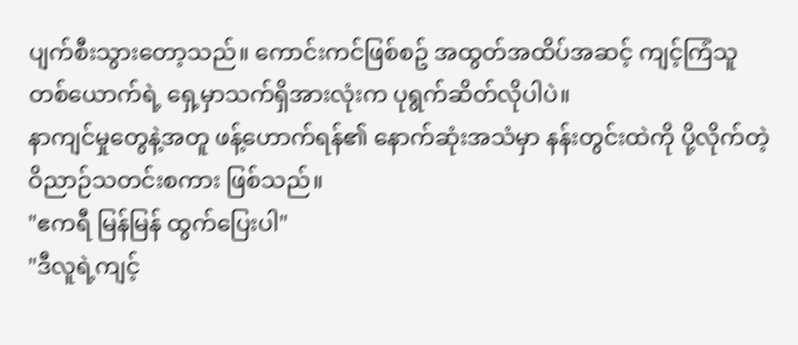ပျက်စီးသွားတော့သည်။ ကောင်းကင်ဖြစ်စဥ် အထွတ်အထိပ်အဆင့် ကျင့်ကြံသူတစ်ယောက်ရဲ့ ရှေ့မှာသက်ရှိအားလုံးက ပုရွက်ဆိတ်လိုပါပဲ။
နာကျင်မှုတွေနဲ့အတူ ဖန့်ဟောက်ရန်၏ နောက်ဆုံးအသံမှာ နန်းတွင်းထဲကို ပို့လိုက်တဲ့ ဝိညာဉ်သတင်းစကား ဖြစ်သည်။
"ဧကရီ မြန်မြန် ထွက်ပြေးပါ"
"ဒီလူရဲ့ကျင့်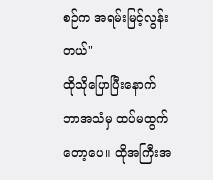စဉ်က အရမ်းမြင့်လွန်းတယ်"
ထိုသိုပြောပြီးနောက် ဘာအသံမှ ထပ်မထွက်တော့ပေ။ ထိုအကြီးအ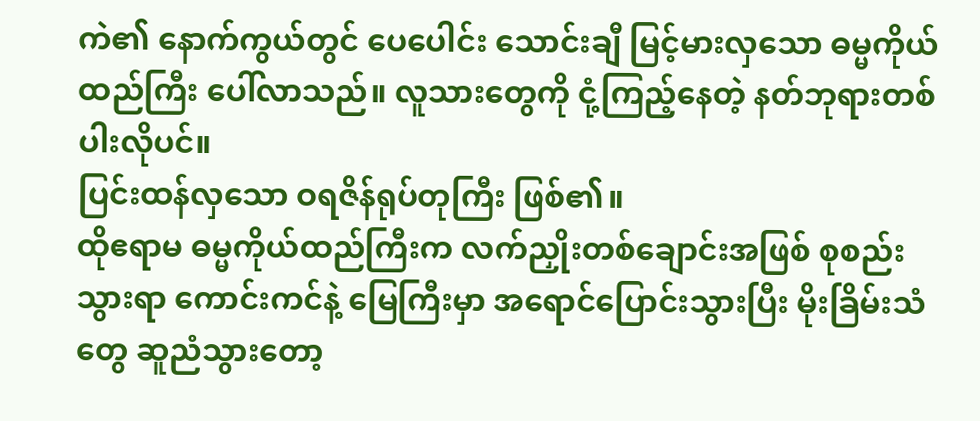ကဲ၏ နောက်ကွယ်တွင် ပေပေါင်း သောင်းချီ မြင့်မားလှသော ဓမ္မကိုယ်ထည်ကြီး ပေါ်လာသည်။ လူသားတွေကို ငုံ့ကြည့်နေတဲ့ နတ်ဘုရားတစ်ပါးလိုပင်။
ပြင်းထန်လှသော ဝရဇိန်ရုပ်တုကြီး ဖြစ်၏။
ထိုဧရာမ ဓမ္မကိုယ်ထည်ကြီးက လက်ညှိုးတစ်ချောင်းအဖြစ် စုစည်းသွားရာ ကောင်းကင်နဲ့ မြေကြီးမှာ အရောင်ပြောင်းသွားပြီး မိုးခြိမ်းသံတွေ ဆူညံသွားတော့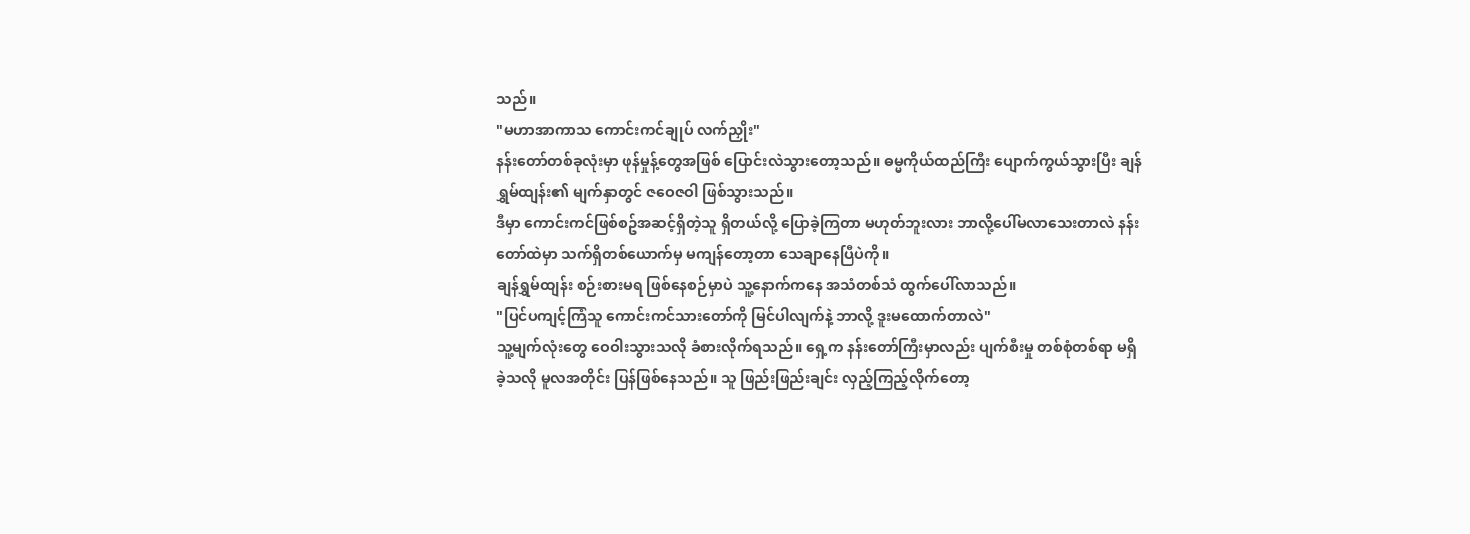သည်။
"မဟာအာကာသ ကောင်းကင်ချုပ် လက်ညှိုး"
နန်းတော်တစ်ခုလုံးမှာ ဖုန်မှုန့်တွေအဖြစ် ပြောင်းလဲသွားတော့သည်။ ဓမ္မကိုယ်ထည်ကြီး ပျောက်ကွယ်သွားပြီး ချန်ရွှမ်ထျန်း၏ မျက်နှာတွင် ဇဝေဇဝါ ဖြစ်သွားသည်။
ဒီမှာ ကောင်းကင်ဖြစ်စဥ်အဆင့်ရှိတဲ့သူ ရှိတယ်လို့ ပြောခဲ့ကြတာ မဟုတ်ဘူးလား ဘာလို့ပေါ်မလာသေးတာလဲ နန်းတော်ထဲမှာ သက်ရှိတစ်ယောက်မှ မကျန်တော့တာ သေချာနေပြီပဲကို။
ချန်ရွှမ်ထျန်း စဉ်းစားမရ ဖြစ်နေစဉ်မှာပဲ သူ့နောက်ကနေ အသံတစ်သံ ထွက်ပေါ်လာသည်။
"ပြင်ပကျင့်ကြံသူ ကောင်းကင်သားတော်ကို မြင်ပါလျက်နဲ့ ဘာလို့ ဒူးမထောက်တာလဲ"
သူ့မျက်လုံးတွေ ဝေဝါးသွားသလို ခံစားလိုက်ရသည်။ ရှေ့က နန်းတော်ကြီးမှာလည်း ပျက်စီးမှု တစ်စုံတစ်ရာ မရှိခဲ့သလို မူလအတိုင်း ပြန်ဖြစ်နေသည်။ သူ ဖြည်းဖြည်းချင်း လှည့်ကြည့်လိုက်တော့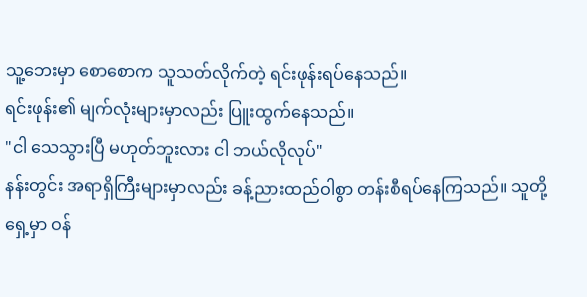သူ့ဘေးမှာ စောစောက သူသတ်လိုက်တဲ့ ရင်းဖုန်းရပ်နေသည်။
ရင်းဖုန်း၏ မျက်လုံးများမှာလည်း ပြူးထွက်နေသည်။
"ငါ သေသွားပြီ မဟုတ်ဘူးလား ငါ ဘယ်လိုလုပ်"
နန်းတွင်း အရာရှိကြီးများမှာလည်း ခန့်ညားထည်ဝါစွာ တန်းစီရပ်နေကြသည်။ သူတို့ရှေ့မှာ ဝန်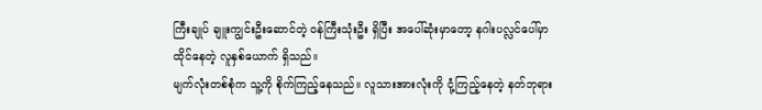ကြီးချုပ် ချူးကျွင်းဦးဆောင်တဲ့ ဝန်ကြီးသုံးဦး ရှိပြီး အပေါ်ဆုံးမှာတော့ နဂါးပလ္လင်ပေါ်မှာ ထိုင်နေတဲ့ လူနှစ်ယောက် ရှိသည်။
မျက်လုံးတစ်စုံက သူ့ကို စိုက်ကြည့်နေသည်။ လူသားအားလုံးကို ငုံ့ကြည့်နေတဲ့ နတ်ဘုရား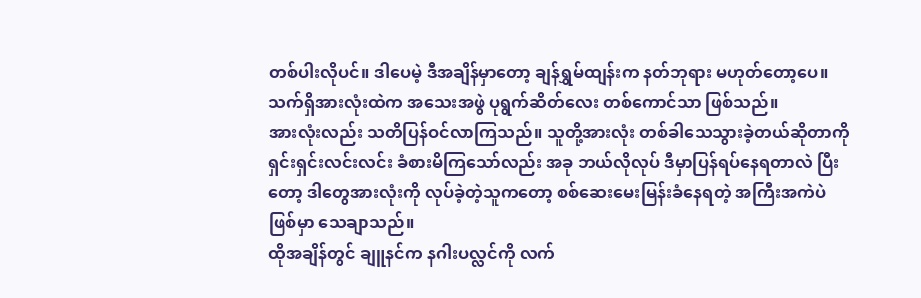တစ်ပါးလိုပင်။ ဒါပေမဲ့ ဒီအချိန်မှာတော့ ချန်ရွှမ်ထျန်းက နတ်ဘုရား မဟုတ်တော့ပေ။
သက်ရှိအားလုံးထဲက အသေးအဖွဲ ပုရွက်ဆိတ်လေး တစ်ကောင်သာ ဖြစ်သည်။
အားလုံးလည်း သတိပြန်ဝင်လာကြသည်။ သူတို့အားလုံး တစ်ခါသေသွားခဲ့တယ်ဆိုတာကို ရှင်းရှင်းလင်းလင်း ခံစားမိကြသော်လည်း အခု ဘယ်လိုလုပ် ဒီမှာပြန်ရပ်နေရတာလဲ ပြီးတော့ ဒါတွေအားလုံးကို လုပ်ခဲ့တဲ့သူကတော့ စစ်ဆေးမေးမြန်းခံနေရတဲ့ အကြီးအကဲပဲဖြစ်မှာ သေချာသည်။
ထိုအချိန်တွင် ချူနင်က နဂါးပလ္လင်ကို လက်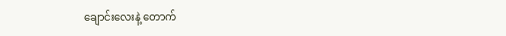ချောင်းလေးနဲ့ တောက်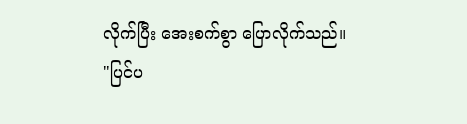လိုက်ပြီး အေးစက်စွာ ပြောလိုက်သည်။
"ပြင်ပ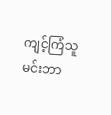ကျင့်ကြံသူ မင်းဘာ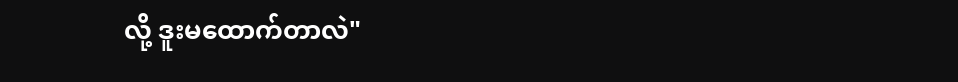လို့ ဒူးမထောက်တာလဲ"